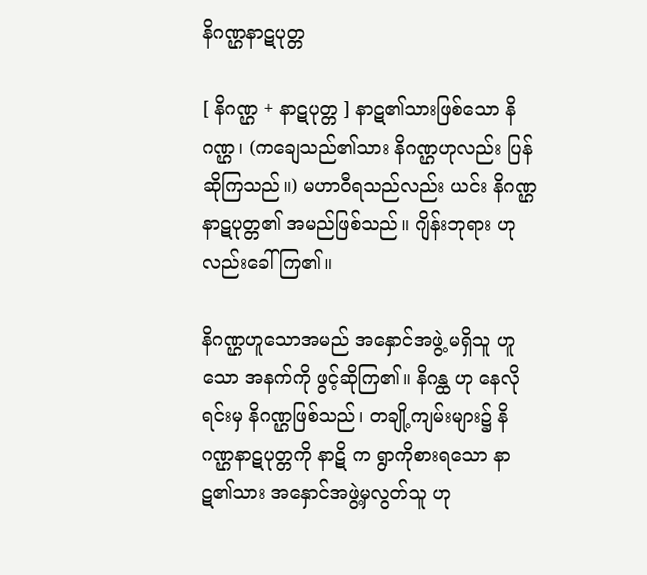နိဂဏ္ဌနာဋပုတ္တ

[ နိဂဏ္ဌ + နာဋပုတ္တ ] နာဋ၏သားဖြစ်သော နိဂဏ္ဌ၊ (ကချေသည်၏သား နိဂဏ္ဌဟုလည်း ပြန်ဆိုကြသည်။) မဟာဝီရသည်လည်း ယင်း နိဂဏ္ဌနာဋပုတ္တ၏ အမည်ဖြစ်သည်။ ဂျိန်းဘုရား ဟုလည်းခေါ်ကြ၏။

နိဂဏ္ဌဟူသောအမည် အနှောင်အဖွဲ့ မရှိသူ ဟူသော အနက်ကို ဖွင့်ဆိုကြ၏။ နိဂန္ထ ဟု နေလိုရင်းမှ နိဂဏ္ဌဖြစ်သည်၊ တချို့ကျမ်းများ၌ နိဂဏ္ဌနာဋပုတ္တကို နာဋိ က ရွာကိုစားရသော နာဋ၏သား အနှောင်အဖွဲ့မှလွတ်သူ ဟု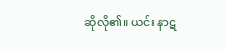ဆိုလို၏။ ယင်း နာဋ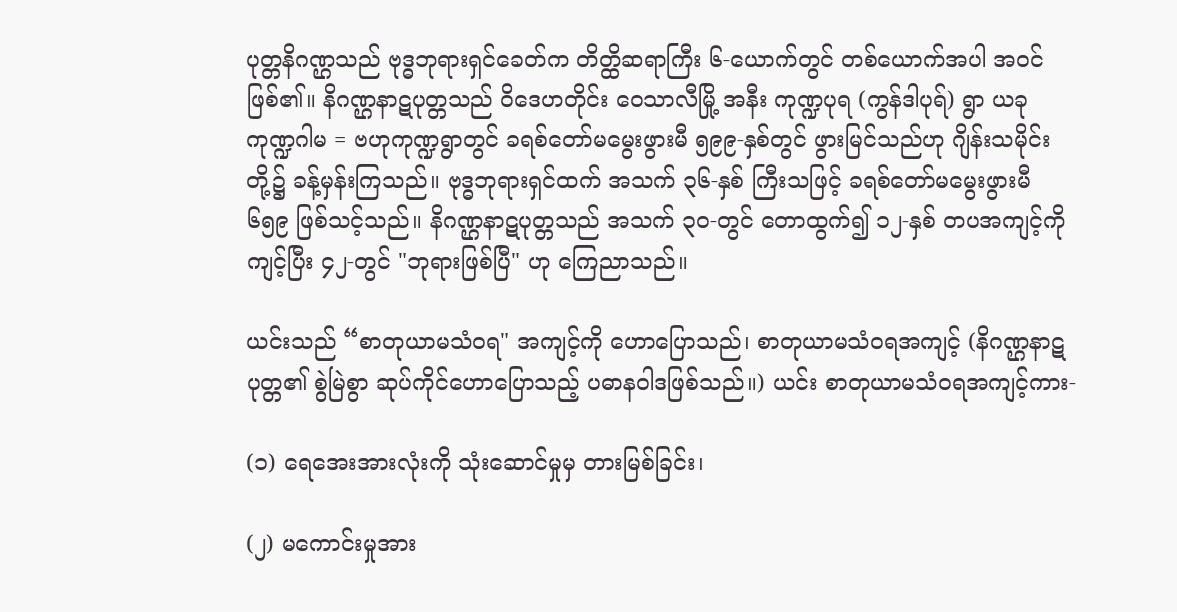ပုတ္တနိဂဏ္ဌသည် ဗုဒ္ဓဘုရားရှင်ခေတ်က တိတ္ထိဆရာကြီး ၆-ယောက်တွင် တစ်ယောက်အပါ အဝင်ဖြစ်၏။ နိဂဏ္ဌနာဋပုတ္တသည် ဝိဒေဟတိုင်း ဝေသာလီမြို့ အနီး ကုဏ္ဍပုရ (ကွန်ဒါပုရ်) ရွာ ယခု ကုဏ္ဍဂါမ = ဗဟုကုဏ္ဍရွာတွင် ခရစ်တော်မမွေးဖွားမီ ၅၉၉-နှစ်တွင် ဖွားမြင်သည်ဟု ဂျိန်းသမိုင်းတို့၌ ခန့်မှန်းကြသည်။ ဗုဒ္ဓဘုရားရှင်ထက် အသက် ၃၆-နှစ် ကြီးသဖြင့် ခရစ်တော်မမွေးဖွားမီ ၆၅၉ ဖြစ်သင့်သည်။ နိဂဏ္ဌနာဋပုတ္တသည် အသက် ၃၀-တွင် တောထွက်၍ ၁၂-နှစ် တပအကျင့်ကို ကျင့်ပြီး ၄၂-တွင် "ဘုရားဖြစ်ပြီ" ဟု ကြေညာသည်။

ယင်းသည် “စာတုယာမသံဝရ" အကျင့်ကို ဟောပြောသည်၊ စာတုယာမသံဝရအကျင့် (နိဂဏ္ဌနာဋပုတ္တ၏ စွဲမြဲစွာ ဆုပ်ကိုင်ဟောပြောသည့် ပဓာနဝါဒဖြစ်သည်။) ယင်း စာတုယာမသံဝရအကျင့်ကား-

(၁) ရေအေးအားလုံးကို သုံးဆောင်မှုမှ တားမြစ်ခြင်း၊

(၂) မကောင်းမှုအား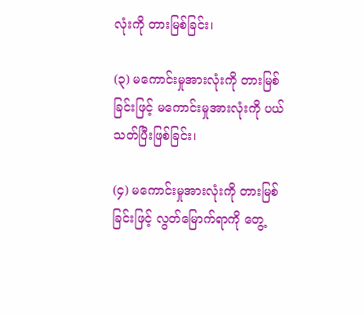လုံးကို တားမြစ်ခြင်း၊

(၃) မကောင်းမှုအားလုံးကို တားမြစ်ခြင်းဖြင့် မကောင်းမှုအားလုံးကို ပယ်သတ်ပြီးဖြစ်ခြင်း၊

(၄) မကောင်းမှုအားလုံးကို တားမြစ်ခြင်းဖြင့် လွတ်မြောက်ရာကို တွေ့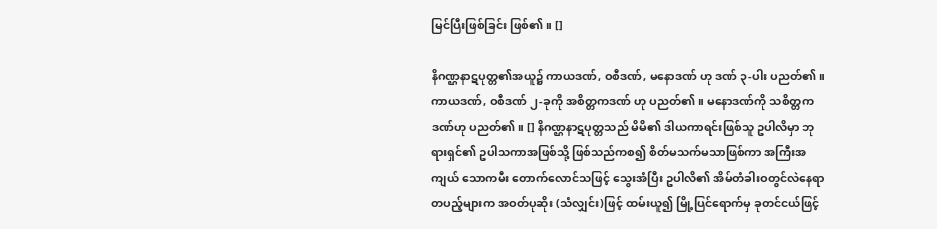မြင်ပြီးဖြစ်ခြင်း ဖြစ်၏။ []

နိဂဏ္ဌနာဋပုတ္တ၏အယူ၌ ကာယဒဏ်, ဝစီဒဏ်, မနောဒဏ် ဟု ဒဏ် ၃-ပါး ပညတ်၏။ ကာယဒဏ်, ဝစီဒဏ် ၂-ခုကို အစိတ္တကဒဏ် ဟု ပညတ်၏။ မနောဒဏ်ကို သစိတ္တကဒဏ်ဟု ပညတ်၏။ [] နိဂဏ္ဌနာဋပုတ္တသည် မိမိ၏ ဒါယကာရင်းဖြစ်သူ ဥပါလိမှာ ဘုရားရှင်၏ ဥပါသကာအဖြစ်သို့ ဖြစ်သည်ကစ၍ စိတ်မသက်မသာဖြစ်ကာ အကြီးအကျယ် သောကမီး တောက်လောင်သဖြင့် သွေးအံပြီး ဥပါလိ၏ အိမ်တံခါးဝတွင်လဲနေရာ တပည့်များက အဝတ်ပုဆိုး (သံလျှင်း)ဖြင့် ထမ်းယူ၍ မြို့ပြင်ရောက်မှ ခုတင်ငယ်ဖြင့်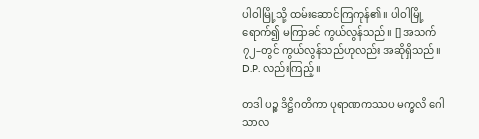ပါဝါမြို့သို့ ထမ်းဆောင်ကြကုန်၏။ ပါဝါမြို့ရောက်၍ မကြာခင် ကွယ်လွန်သည်။ [] အသက် ၇၂–တွင် ကွယ်လွန်သည်ဟုလည်း အဆိုရှိသည်။ D.P. လည်းကြည့်။

တဒါ ပဉ္စ ဒိဋ္ဌိဂတိကာ ပုရာဏကဿပ မက္ခလိ ဂေါသာလ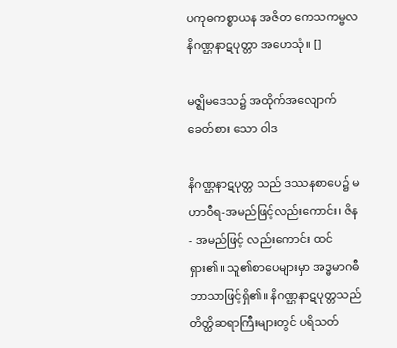ပကုဓကစ္စာယန အဇိတ ကေသကမ္ဗလ နိဂဏ္ဌနာဋပုတ္တာ အဟေသုံ။ []

မဇ္ဈိမဒေသ၌ အထိုက်အလျောက် ခေတ်စား သော ဝါဒ

နိဂဏ္ဌနာဋပုတ္တ သည် ဒဿနစာပေ၌ မဟာဝီရ-အမည်ဖြင့်လည်းကောင်း၊ ဇိန- အမည်ဖြင့် လည်းကောင်း ထင်ရှား၏။ သူ၏စာပေများမှာ အဒ္ဓမာဂဓီ ဘာသာဖြင့်ရှိ၏။ နိဂဏ္ဌနာဋပုတ္တသည် တိတ္ထိဆရာကြီးများတွင် ပရိသတ်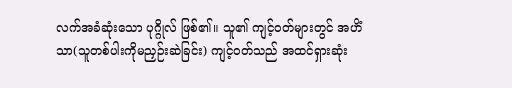လက်အခံဆုံးသော ပုဂ္ဂိုလ် ဖြစ်၏။ သူ၏ ကျင့်ဝတ်များတွင် အဟိံသာ(သူတစ်ပါးကိုမညှဉ်းဆဲခြင်း) ကျင့်ဝတ်သည် အထင်ရှားဆုံး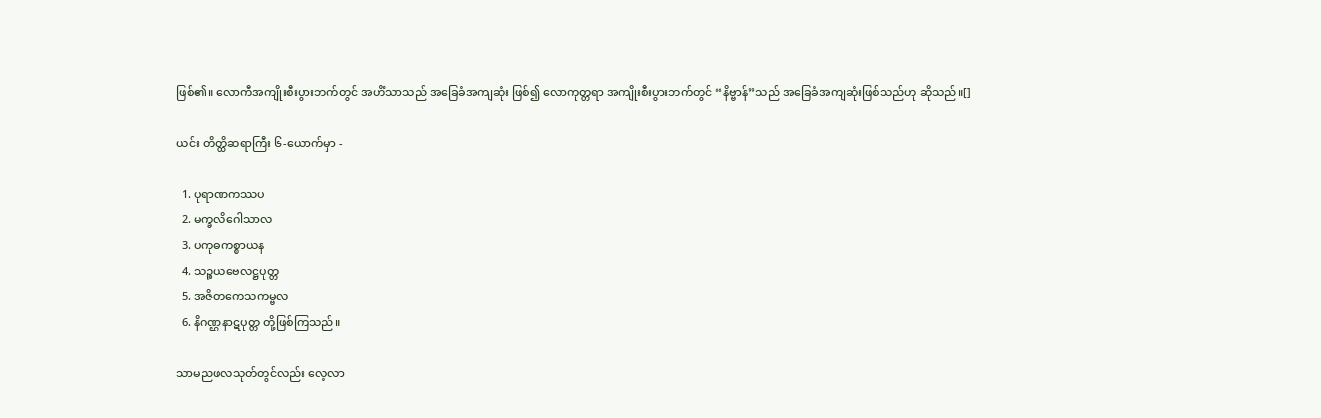ဖြစ်၏။ လောကီအကျိုးစီးပွားဘက်တွင် အဟိံသာသည် အခြေခံအကျဆုံး ဖြစ်၍ လောကုတ္တရာ အကျိုးစီးပွားဘက်တွင် “နိဗ္ဗာန်”သည် အခြေခံအကျဆုံးဖြစ်သည်ဟု ဆိုသည်။[]

ယင်း တိတ္ထိဆရာကြီး ၆-ယောက်မှာ -

  1. ပုရာဏကဿပ
  2. မက္ခလိဂေါသာလ
  3. ပကုဓကစ္စာယန
  4. သဉ္စယဗေလဋ္ဌပုတ္တ
  5. အဇိတကေသကမ္ဗလ
  6. နိဂဏ္ဌနာဋပုတ္တ တို့ဖြစ်ကြသည်။

သာမညဖလသုတ်တွင်လည်း လေ့လာ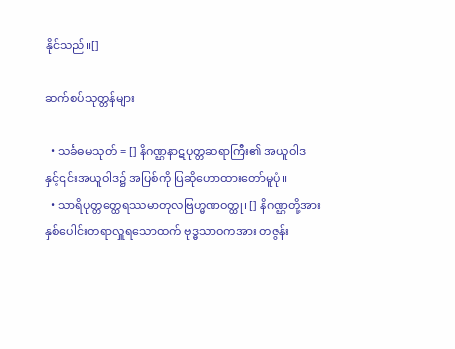နိုင်သည်။[]

ဆက်စပ်သုတ္တန်များ

  • သင်္ခဓမသုတ် = [] နိဂဏ္ဌနာဋပုတ္တဆရာကြီး၏ အယူဝါဒနှင့်၎င်းအယူဝါဒ၌ အပြစ်ကို ပြဆိုဟောထားတော်မူပုံ။
  • သာရိပုတ္တတ္ထေရဿမာတုလဗြဟ္မဏဝတ္ထု၊ [] နိဂဏ္ဌတို့အား နှစ်ပေါင်းတရာလှူရသောထက် ဗုဒ္ဓသာဝကအား တဇွန်း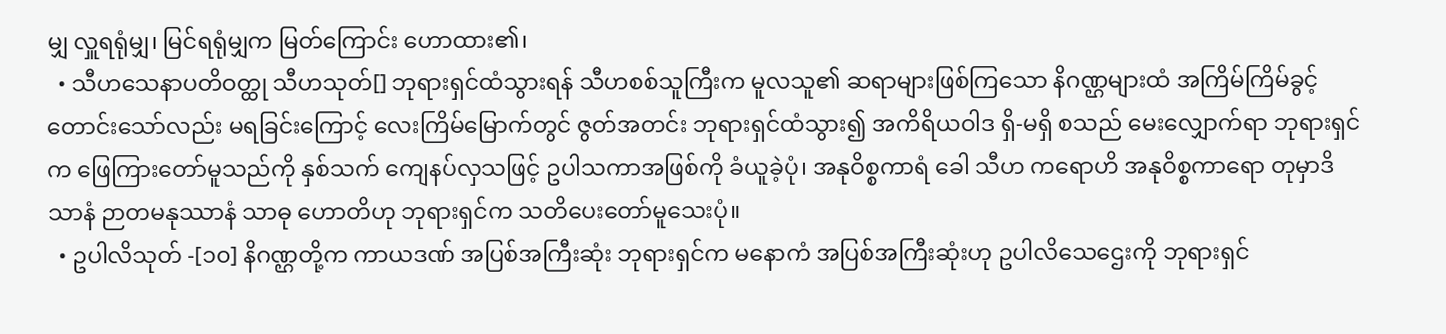မျှ လှူရရုံမျှ၊ မြင်ရရုံမျှက မြတ်ကြောင်း ဟောထား၏၊
  • သီဟသေနာပတိဝတ္ထု သီဟသုတ်[] ဘုရားရှင်ထံသွားရန် သီဟစစ်သူကြီးက မူလသူ၏ ဆရာများဖြစ်ကြသော နိဂဏ္ဌများထံ အကြိမ်ကြိမ်ခွင့်တောင်းသော်လည်း မရခြင်းကြောင့် လေးကြိမ်မြောက်တွင် ဇွတ်အတင်း ဘုရားရှင်ထံသွား၍ အကိရိယဝါဒ ရှိ-မရှိ စသည် မေးလျှောက်ရာ ဘုရားရှင်က ဖြေကြားတော်မူသည်ကို နှစ်သက် ကျေနပ်လှသဖြင့် ဥပါသကာအဖြစ်ကို ခံယူခဲ့ပုံ၊ အနုဝိစ္စကာရံ ခေါ သီဟ ကရောဟိ အနုဝိစ္စကာရော တုမှာဒိသာနံ ဉာတမနုဿာနံ သာဓု ဟောတိဟု ဘုရားရှင်က သတိပေးတော်မူသေးပုံ။
  • ဥပါလိသုတ် -[၁၀] နိဂဏ္ဌတို့က ကာယဒဏ် အပြစ်အကြီးဆုံး ဘုရားရှင်က မနောကံ အပြစ်အကြီးဆုံးဟု ဥပါလိသေဌေးကို ဘုရားရှင်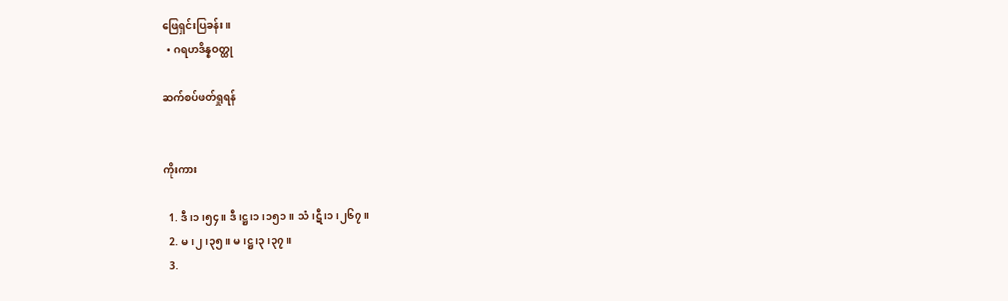ဖြေရှင်းပြခန်း။
  • ဂရဟဒိန္နဝတ္ထု

ဆက်စပ်ဖတ်ရှုရန်


ကိုးကား

  1. ဒီ၊၁၊၅၄။ ဒီ၊ဋ္ဌ၊၁၊၁၅၁။ သံ၊ဋီ၊၁၊၂၆၇။
  2. မ၊၂၊၃၅။ မ၊ဋ္ဌ၊၃၊၃၇။
  3.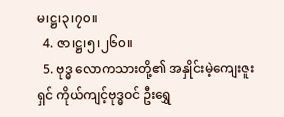မ၊ဋ္ဌ၊၃၊၇၀။
  4. ဇာ၊ဋ္ဌ၊၅၊၂၆၀။
  5. ဗုဒ္ဓ လောကသားတို့၏ အနှိုင်းမဲ့ကျေးဇူးရှင် ကိုယ်ကျင့်ဗုဒ္ဓဝင် ဦးရွှေ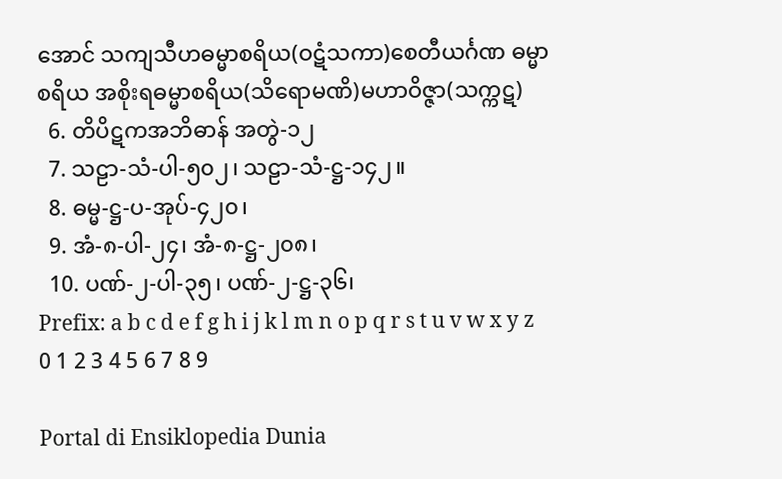အောင် သကျသီဟဓမ္မာစရိယ(ဝဋံသကာ)စေတီယင်္ဂဏ ဓမ္မာစရိယ အစိုးရဓမ္မာစရိယ(သိရောမဏိ)မဟာဝိဇ္ဇာ(သက္ကဋ)
  6. တိပိဋကအဘိဓာန် အတွဲ-၁၂
  7. သဠာ-သံ-ပါ-၅၀၂၊ သဠာ-သံ-ဋ္ဌ-၁၄၂။
  8. ဓမ္မ-ဋ္ဌ-ပ-အုပ်-၄၂၀၊
  9. အံ-၈-ပါ-၂၄၊ အံ-၈-ဋ္ဌ-၂၀၈၊
  10. ပဏ်-၂-ပါ-၃၅၊ ပဏ်-၂-ဋ္ဌ-၃၆၊
Prefix: a b c d e f g h i j k l m n o p q r s t u v w x y z 0 1 2 3 4 5 6 7 8 9

Portal di Ensiklopedia Dunia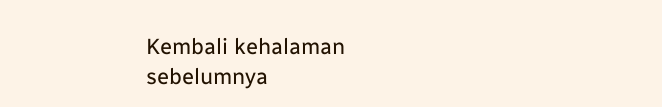Kembali kehalaman sebelumnya